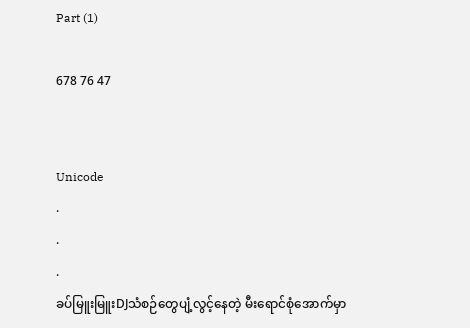Part (1)

678 76 47


Unicode
.
.
.
ခပ်မြူးမြူးDJသံစဉ်တွေပျံ့လွင့်နေတဲ့ မီးရောင်စုံအောက်မှာ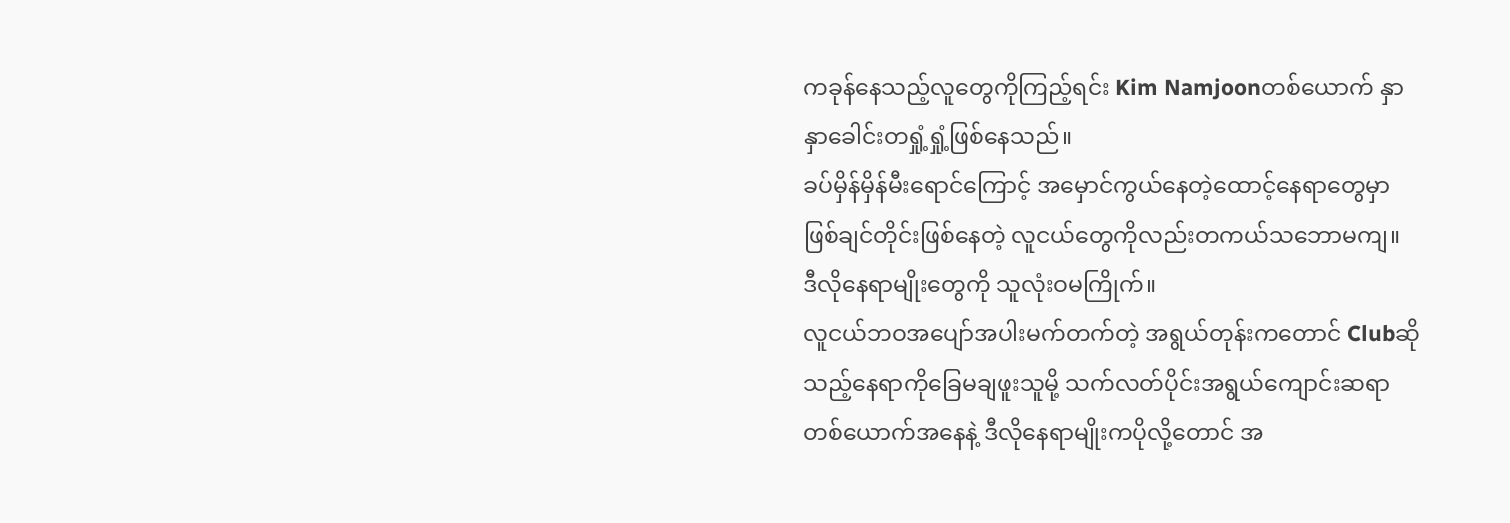ကခုန်နေသည့်လူတွေကိုကြည့်ရင်း Kim Namjoonတစ်ယောက် နှာနှာခေါင်းတရှုံ့ရှုံ့ဖြစ်နေသည်။
ခပ်မှိန်မှိန်မီးရောင်ကြောင့် အမှောင်ကွယ်နေတဲ့ထောင့်နေရာတွေမှာ ဖြစ်ချင်တိုင်းဖြစ်နေတဲ့ လူငယ်တွေကိုလည်းတကယ်သဘောမကျ။
ဒီလိုနေရာမျိုးတွေကို သူလုံးဝမကြိုက်။
လူငယ်ဘဝအပျော်အပါးမက်တက်တဲ့ အရွယ်တုန်းကတောင် Clubဆိုသည့်နေရာကိုခြေမချဖူးသူမို့ သက်လတ်ပိုင်းအရွယ်ကျောင်းဆရာတစ်ယောက်အနေနဲ့ ဒီလိုနေရာမျိုးကပိုလို့တောင် အ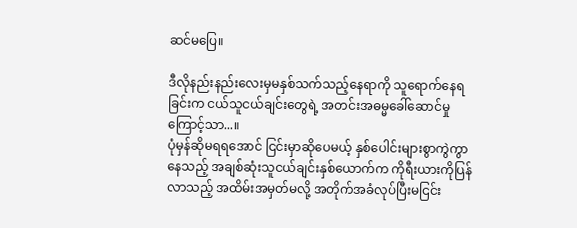ဆင်မပြေ။

ဒီလိုနည်းနည်းလေးမှမနှစ်သက်သည့်နေရာကို သူရောက်နေရခြင်းက ငယ်သူငယ်ချင်းတွေရဲ့ အတင်းအဓမ္မခေါ်ဆောင်မှုကြောင့်သာ...။
ပုံမှန်ဆိုမရရအောင် ငြင်းမှာဆိုပေမယ့် နှစ်ပေါင်းများစွာကွဲကွာနေသည့် အချစ်ဆုံးသူငယ်ချင်းနှစ်ယောက်က ကိုရီးယားကိုပြန်လာသည့် အထိမ်းအမှတ်မလို့ အတိုက်အခံလုပ်ပြီးမငြင်း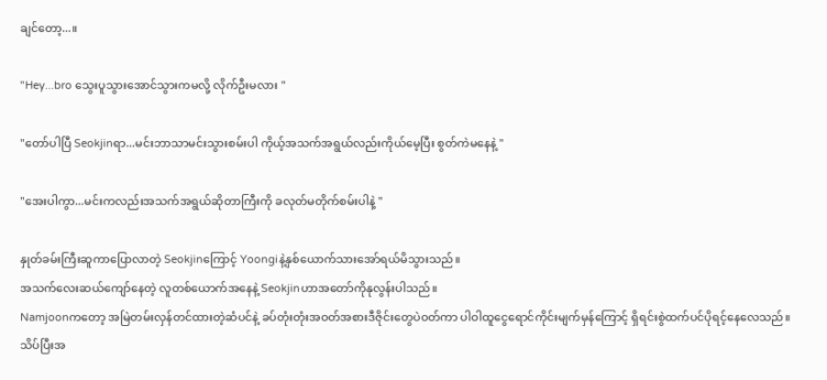ချင်တော့...။

"Hey...bro သွေးပူသွားအောင်သွားကမလို့ လိုက်ဦးမလား "

"တော်ပါပြီ Seokjinရာ...မင်းဘာသာမင်းသွားစမ်းပါ ကိုယ့်အသက်အရွယ်လည်းကိုယ်မေ့ပြီး စွတ်ကဲ‌မနေနဲ့ "

"အေးပါကွာ...မင်းကလည်းအသက်အရွယ်ဆိုတာကြီးကို ခလုတ်မတိုက်စမ်းပါနဲ့ "

နှုတ်ခမ်းကြီးဆူကာပြောလာတဲ့ Seokjinကြောင့် Yoongiနဲ့နှစ်ယောက်သားအော်ရယ်မိသွားသည်။
အသက်လေးဆယ်ကျော်နေတဲ့ လူတစ်ယောက်အနေနဲ့ Seokjinဟာအတော်ကိုနုလွန်းပါသည်။
Namjoonက‌တော့ အမြဲတမ်းလှန်တင်ထားတဲ့ဆံပင်နဲ့ ခပ်တုံးတုံးအဝတ်အစားဒီဇိုင်းတွေပဲဝတ်ကာ ပါဝါထူ‌ငွေရောင်ကိုင်းမျက်မှန်ကြောင့် ရှိရင်းစွဲထက်ပင်ပိုရင့်နေလေသည်။
သိပ်ပြီးအ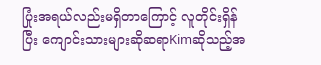ပြုံးအရယ်လည်းမရှိတာကြောင့် လူတိုင်းရှိန်ပြီး ကျောင်းသားများဆိုဆရာKimဆိုသည့်အ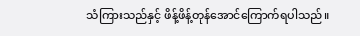သံကြားသည်နှင့် ဖိန့်ဖိန့်တုန်အောင်ကြောက်ရပါသည်။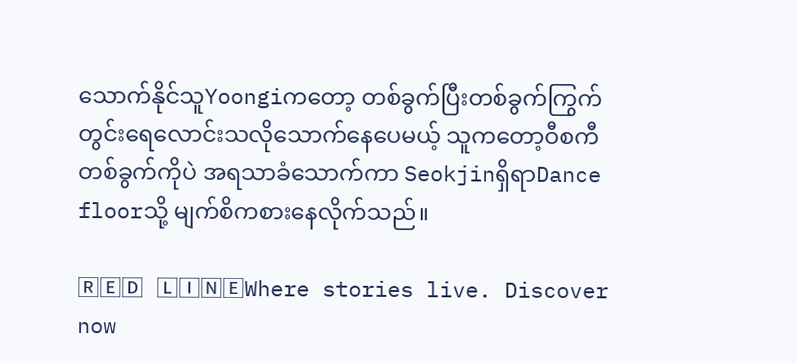သောက်နိုင်သူYoongiကတော့ တစ်ခွက်ပြီးတစ်ခွက်ကြွက်တွင်းရေလောင်းသလိုသောက်နေပေမယ့် သူကတော့ဝီစကီတစ်ခွက်ကိုပဲ အရသာခံသောက်ကာ SeokjinရှိရာDance floorသို့ မျက်စိကစားနေလိုက်သည်။

🅁🄴🄳 🄻🄸🄽🄴Where stories live. Discover now